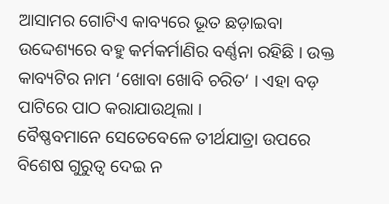ଆସାମର ଗୋଟିଏ କାବ୍ୟରେ ଭୂତ ଛଡ଼ାଇବା ଉଦ୍ଦେଶ୍ୟରେ ବହୁ କର୍ମକର୍ମାଣିର ବର୍ଣ୍ଣନା ରହିଛି । ଉକ୍ତ କାବ୍ୟଟିର ନାମ ‘ଖୋବା ଖୋବି ଚରିତ‘ । ଏହା ବଡ଼ ପାଟିରେ ପାଠ କରାଯାଉଥିଲା ।
ବୈଷ୍ଣବମାନେ ସେତେବେଳେ ତୀର୍ଥଯାତ୍ରା ଉପରେ ବିଶେଷ ଗୁରୁତ୍ୱ ଦେଇ ନ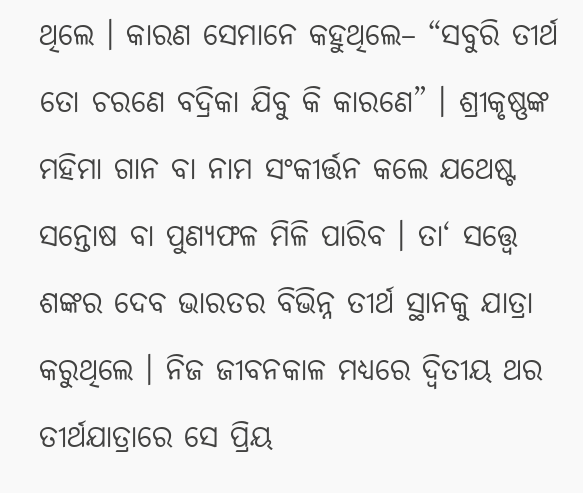ଥିଲେ । କାରଣ ସେମାନେ କହୁଥିଲେ– “ସବୁରି ତୀର୍ଥ ତୋ ଚରଣେ ବଦ୍ରିକା ଯିବୁ କି କାରଣେ” । ଶ୍ରୀକୃଷ୍ଣଙ୍କ ମହିମା ଗାନ ବା ନାମ ସଂକୀର୍ତ୍ତନ କଲେ ଯଥେଷ୍ଟ ସନ୍ତୋଷ ବା ପୁଣ୍ୟଫଳ ମିଳି ପାରିବ । ତା‘ ସତ୍ତ୍ୱେ ଶଙ୍କର ଦେବ ଭାରତର ବିଭିନ୍ନ ତୀର୍ଥ ସ୍ଥାନକୁ ଯାତ୍ରା କରୁଥିଲେ । ନିଜ ଜୀବନକାଳ ମଧ୍ୟରେ ଦ୍ୱିତୀୟ ଥର ତୀର୍ଥଯାତ୍ରାରେ ସେ ପ୍ରିୟ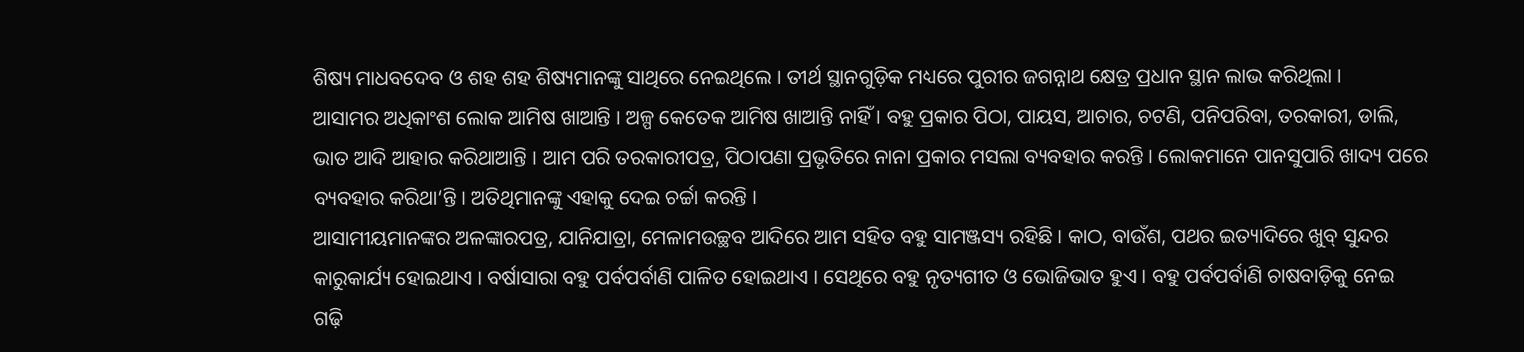ଶିଷ୍ୟ ମାଧବଦେବ ଓ ଶହ ଶହ ଶିଷ୍ୟମାନଙ୍କୁ ସାଥିରେ ନେଇଥିଲେ । ତୀର୍ଥ ସ୍ଥାନଗୁଡ଼ିକ ମଧ୍ୟରେ ପୁରୀର ଜଗନ୍ନାଥ କ୍ଷେତ୍ର ପ୍ରଧାନ ସ୍ଥାନ ଲାଭ କରିଥିଲା ।
ଆସାମର ଅଧିକାଂଶ ଲୋକ ଆମିଷ ଖାଆନ୍ତି । ଅଳ୍ପ କେତେକ ଆମିଷ ଖାଆନ୍ତି ନାହିଁ । ବହୁ ପ୍ରକାର ପିଠା, ପାୟସ, ଆଚାର, ଚଟଣି, ପନିପରିବା, ତରକାରୀ, ଡାଲି, ଭାତ ଆଦି ଆହାର କରିଥାଆନ୍ତି । ଆମ ପରି ତରକାରୀପତ୍ର, ପିଠାପଣା ପ୍ରଭୃତିରେ ନାନା ପ୍ରକାର ମସଲା ବ୍ୟବହାର କରନ୍ତି । ଲୋକମାନେ ପାନସୁପାରି ଖାଦ୍ୟ ପରେ ବ୍ୟବହାର କରିଥା‘ନ୍ତି । ଅତିଥିମାନଙ୍କୁ ଏହାକୁ ଦେଇ ଚର୍ଚ୍ଚା କରନ୍ତି ।
ଆସାମୀୟମାନଙ୍କର ଅଳଙ୍କାରପତ୍ର, ଯାନିଯାତ୍ରା, ମେଳାମଉଚ୍ଛବ ଆଦିରେ ଆମ ସହିତ ବହୁ ସାମଞ୍ଜସ୍ୟ ରହିଛି । କାଠ, ବାଉଁଶ, ପଥର ଇତ୍ୟାଦିରେ ଖୁବ୍ ସୁନ୍ଦର କାରୁକାର୍ଯ୍ୟ ହୋଇଥାଏ । ବର୍ଷାସାରା ବହୁ ପର୍ବପର୍ବାଣି ପାଳିତ ହୋଇଥାଏ । ସେଥିରେ ବହୁ ନୃତ୍ୟଗୀତ ଓ ଭୋଜିଭାତ ହୁଏ । ବହୁ ପର୍ବପର୍ବାଣି ଚାଷବାଡ଼ିକୁ ନେଇ ଗଢ଼ି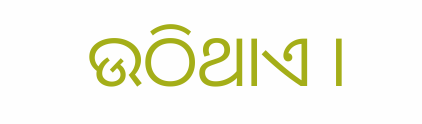ଉଠିଥାଏ ।